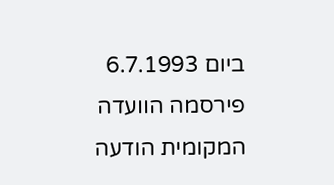ביום 6.7.1993 פירסמה הוועדה המקומית הודעה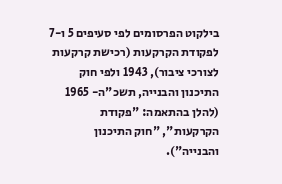בילקוט הפרסומים לפי סעיפים 5 ו-7 לפקודת הקרקעות (רכישת קרקעות לצורכי ציבור), 1943 ולפי חוק התיכנון והבנייה, תשכ"ה- 1965 (להלן בהתאמה: "פקודת הקרקעות", "חוק התיכנון והבנייה").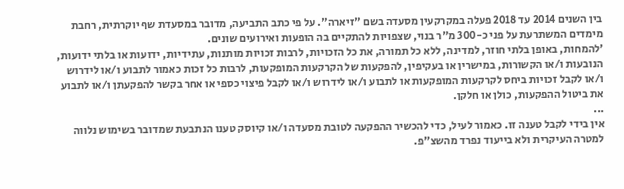בין השנים 2014 עד 2018 פעלה במקרקעין מסעדה בשם "זיארה". על פי כתב התביעה, מדובר במסעדת שף יוקרתית, רחבת מימדים המשתרעת על פני כ-300 מ"ר בנוי, שצפויות להתקיים בה הופעות ואירועים שונים.
'להמחות, באופן בלתי חוזר, למדינה, ללא כל תמורה, את כל הזכויות, לרבות זכויות מותנות, עתידיות, ידועות או בלתי ידועות, הנובעות ו/או הקשורות, במישרין או בעקיפין, להפקעות של הקרקעות המופקעות, לרבות כל זכות כאמור לתבוע ו/או לידרוש ו/או לקבל זכויות ביחס לקרקעות המופקעות או לתבוע ו/או לידרוש ו/או לקבל פיצוי כספי או אחר בקשר להפקעתן ו/או לתבוע את ביטול ההפקעות, כולן או חלקן.
...
אין בידי לקבל טענה זו. כאמור לעיל, כדי להכשיר ההפקעה לטובת מסעדה ו/או קיוסק טענו הנתבעת שמדובר בשימוש נלווה למטרה העיקרית ולא בייעוד נפרד מהשצ"פ.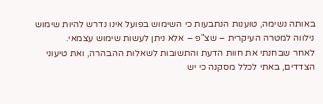באותה נשימה, טוענות הנתבעות כי השימוש בפועל אינו נדרש להיות שימוש נילווה למטרה העיקרית – שצ"פ – אלא ניתן לעשות שימוש עצמאי.
לאחר שבחנתי את חוות הדעת והתשובות לשאלות ההבהרה, ואת טיעוני הצדדים, באתי לכלל מסקנה כי יש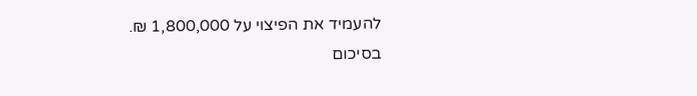להעמיד את הפיצוי על 1,800,000 ₪.
בסיכום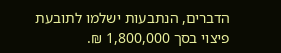הדברים, הנתבעות ישלמו לתובעת פיצוי בסך 1,800,000 ₪.